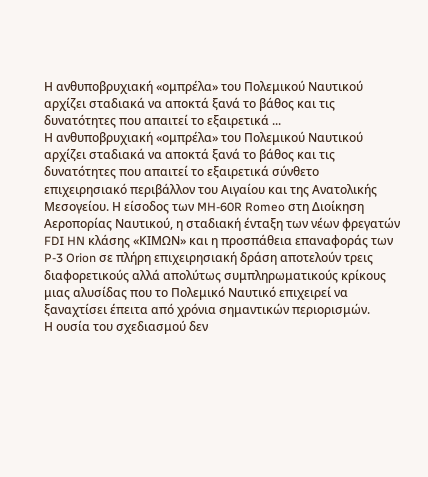Η ανθυποβρυχιακή «ομπρέλα» του Πολεμικού Ναυτικού αρχίζει σταδιακά να αποκτά ξανά το βάθος και τις δυνατότητες που απαιτεί το εξαιρετικά ...
Η ανθυποβρυχιακή «ομπρέλα» του Πολεμικού Ναυτικού αρχίζει σταδιακά να αποκτά ξανά το βάθος και τις δυνατότητες που απαιτεί το εξαιρετικά σύνθετο επιχειρησιακό περιβάλλον του Αιγαίου και της Ανατολικής Μεσογείου. Η είσοδος των MH-60R Romeo στη Διοίκηση Αεροπορίας Ναυτικού, η σταδιακή ένταξη των νέων φρεγατών FDI HN κλάσης «ΚΙΜΩΝ» και η προσπάθεια επαναφοράς των P-3 Orion σε πλήρη επιχειρησιακή δράση αποτελούν τρεις διαφορετικούς αλλά απολύτως συμπληρωματικούς κρίκους μιας αλυσίδας που το Πολεμικό Ναυτικό επιχειρεί να ξαναχτίσει έπειτα από χρόνια σημαντικών περιορισμών.
Η ουσία του σχεδιασμού δεν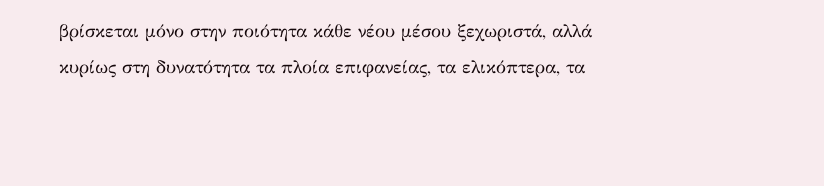βρίσκεται μόνο στην ποιότητα κάθε νέου μέσου ξεχωριστά, αλλά κυρίως στη δυνατότητα τα πλοία επιφανείας, τα ελικόπτερα, τα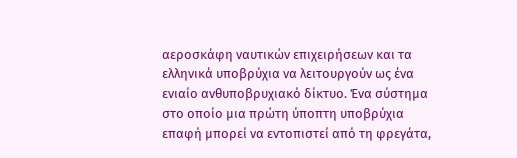αεροσκάφη ναυτικών επιχειρήσεων και τα ελληνικά υποβρύχια να λειτουργούν ως ένα ενιαίο ανθυποβρυχιακό δίκτυο. Ένα σύστημα στο οποίο μια πρώτη ύποπτη υποβρύχια επαφή μπορεί να εντοπιστεί από τη φρεγάτα,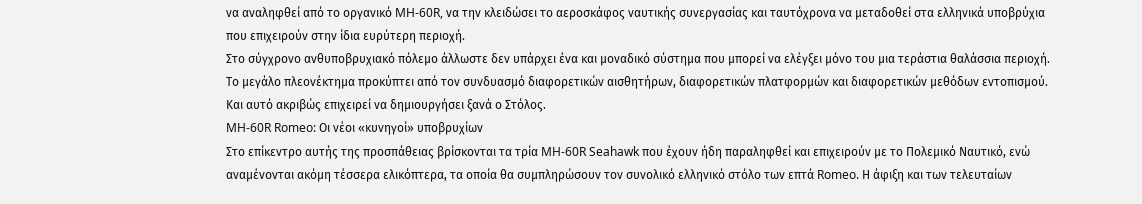να αναληφθεί από το οργανικό MH-60R, να την κλειδώσει το αεροσκάφος ναυτικής συνεργασίας και ταυτόχρονα να μεταδοθεί στα ελληνικά υποβρύχια που επιχειρούν στην ίδια ευρύτερη περιοχή.
Στο σύγχρονο ανθυποβρυχιακό πόλεμο άλλωστε δεν υπάρχει ένα και μοναδικό σύστημα που μπορεί να ελέγξει μόνο του μια τεράστια θαλάσσια περιοχή. Το μεγάλο πλεονέκτημα προκύπτει από τον συνδυασμό διαφορετικών αισθητήρων, διαφορετικών πλατφορμών και διαφορετικών μεθόδων εντοπισμού. Και αυτό ακριβώς επιχειρεί να δημιουργήσει ξανά ο Στόλος.
MH-60R Romeo: Οι νέοι «κυνηγοί» υποβρυχίων
Στο επίκεντρο αυτής της προσπάθειας βρίσκονται τα τρία MH-60R Seahawk που έχουν ήδη παραληφθεί και επιχειρούν με το Πολεμικό Ναυτικό, ενώ αναμένονται ακόμη τέσσερα ελικόπτερα, τα οποία θα συμπληρώσουν τον συνολικό ελληνικό στόλο των επτά Romeo. Η άφιξη και των τελευταίων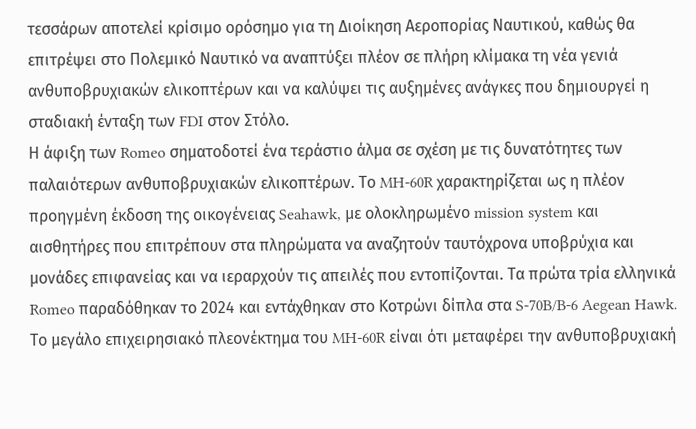τεσσάρων αποτελεί κρίσιμο ορόσημο για τη Διοίκηση Αεροπορίας Ναυτικού, καθώς θα επιτρέψει στο Πολεμικό Ναυτικό να αναπτύξει πλέον σε πλήρη κλίμακα τη νέα γενιά ανθυποβρυχιακών ελικοπτέρων και να καλύψει τις αυξημένες ανάγκες που δημιουργεί η σταδιακή ένταξη των FDI στον Στόλο.
Η άφιξη των Romeo σηματοδοτεί ένα τεράστιο άλμα σε σχέση με τις δυνατότητες των παλαιότερων ανθυποβρυχιακών ελικοπτέρων. Το MH-60R χαρακτηρίζεται ως η πλέον προηγμένη έκδοση της οικογένειας Seahawk, με ολοκληρωμένο mission system και αισθητήρες που επιτρέπουν στα πληρώματα να αναζητούν ταυτόχρονα υποβρύχια και μονάδες επιφανείας και να ιεραρχούν τις απειλές που εντοπίζονται. Τα πρώτα τρία ελληνικά Romeo παραδόθηκαν το 2024 και εντάχθηκαν στο Κοτρώνι δίπλα στα S-70B/B-6 Aegean Hawk.
Το μεγάλο επιχειρησιακό πλεονέκτημα του MH-60R είναι ότι μεταφέρει την ανθυποβρυχιακή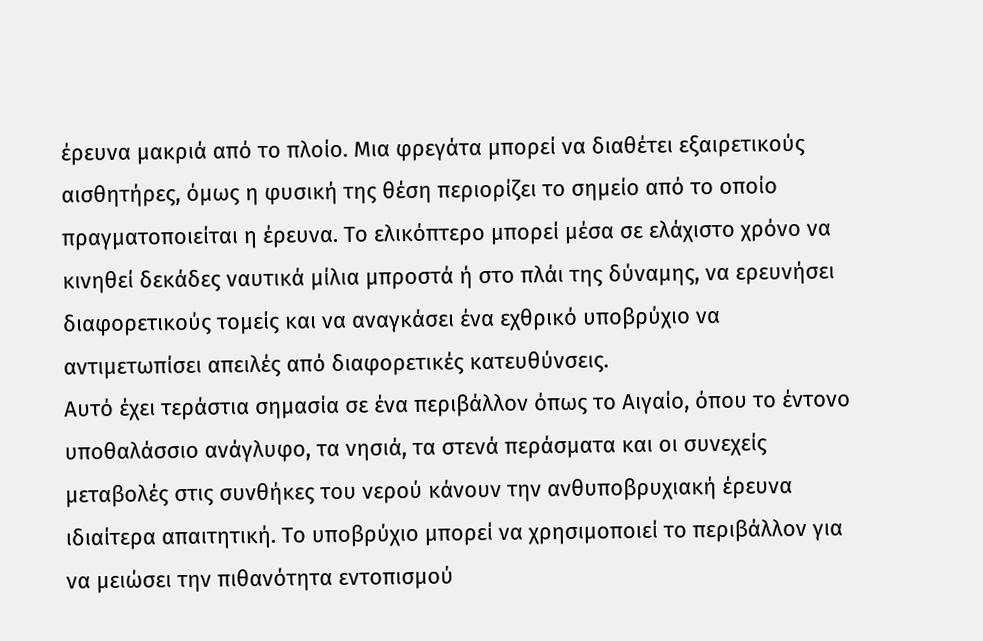έρευνα μακριά από το πλοίο. Μια φρεγάτα μπορεί να διαθέτει εξαιρετικούς αισθητήρες, όμως η φυσική της θέση περιορίζει το σημείο από το οποίο πραγματοποιείται η έρευνα. Το ελικόπτερο μπορεί μέσα σε ελάχιστο χρόνο να κινηθεί δεκάδες ναυτικά μίλια μπροστά ή στο πλάι της δύναμης, να ερευνήσει διαφορετικούς τομείς και να αναγκάσει ένα εχθρικό υποβρύχιο να αντιμετωπίσει απειλές από διαφορετικές κατευθύνσεις.
Αυτό έχει τεράστια σημασία σε ένα περιβάλλον όπως το Αιγαίο, όπου το έντονο υποθαλάσσιο ανάγλυφο, τα νησιά, τα στενά περάσματα και οι συνεχείς μεταβολές στις συνθήκες του νερού κάνουν την ανθυποβρυχιακή έρευνα ιδιαίτερα απαιτητική. Το υποβρύχιο μπορεί να χρησιμοποιεί το περιβάλλον για να μειώσει την πιθανότητα εντοπισμού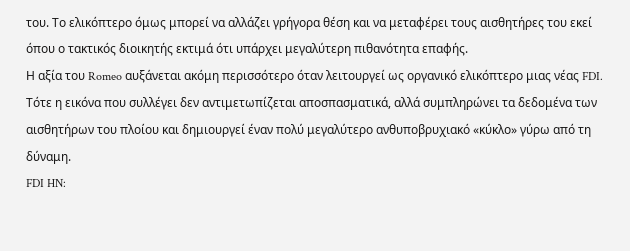του. Το ελικόπτερο όμως μπορεί να αλλάζει γρήγορα θέση και να μεταφέρει τους αισθητήρες του εκεί όπου ο τακτικός διοικητής εκτιμά ότι υπάρχει μεγαλύτερη πιθανότητα επαφής.
Η αξία του Romeo αυξάνεται ακόμη περισσότερο όταν λειτουργεί ως οργανικό ελικόπτερο μιας νέας FDI. Τότε η εικόνα που συλλέγει δεν αντιμετωπίζεται αποσπασματικά, αλλά συμπληρώνει τα δεδομένα των αισθητήρων του πλοίου και δημιουργεί έναν πολύ μεγαλύτερο ανθυποβρυχιακό «κύκλο» γύρω από τη δύναμη.
FDI HN: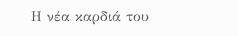Η νέα καρδιά του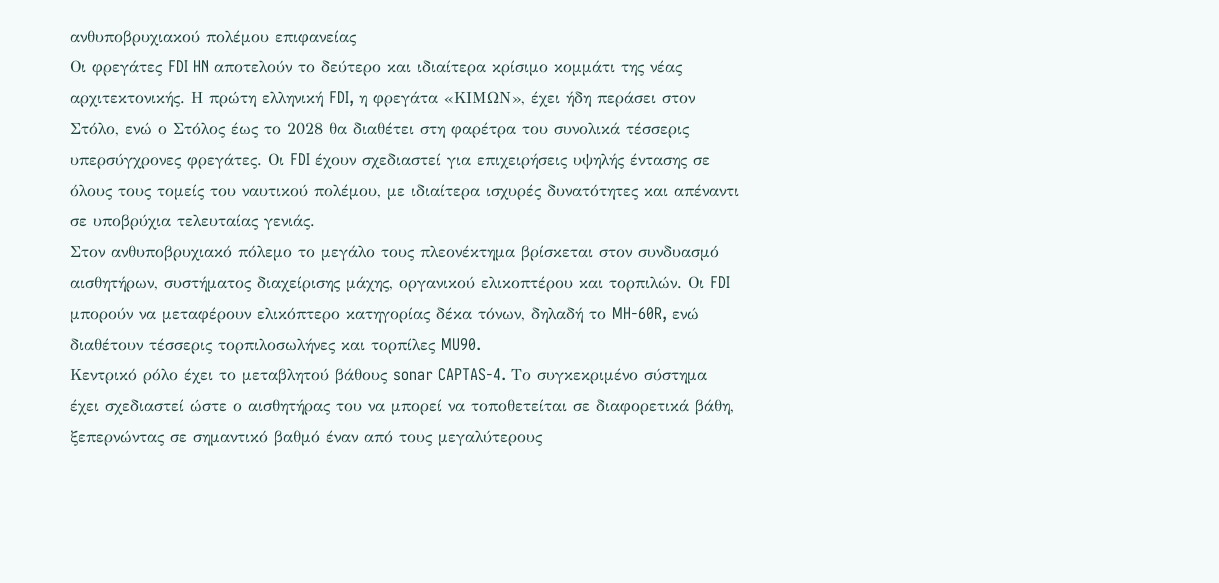ανθυποβρυχιακού πολέμου επιφανείας
Οι φρεγάτες FDI HN αποτελούν το δεύτερο και ιδιαίτερα κρίσιμο κομμάτι της νέας αρχιτεκτονικής. Η πρώτη ελληνική FDI, η φρεγάτα «ΚΙΜΩΝ», έχει ήδη περάσει στον Στόλο, ενώ ο Στόλος έως το 2028 θα διαθέτει στη φαρέτρα του συνολικά τέσσερις υπερσύγχρονες φρεγάτες. Οι FDI έχουν σχεδιαστεί για επιχειρήσεις υψηλής έντασης σε όλους τους τομείς του ναυτικού πολέμου, με ιδιαίτερα ισχυρές δυνατότητες και απέναντι σε υποβρύχια τελευταίας γενιάς.
Στον ανθυποβρυχιακό πόλεμο το μεγάλο τους πλεονέκτημα βρίσκεται στον συνδυασμό αισθητήρων, συστήματος διαχείρισης μάχης, οργανικού ελικοπτέρου και τορπιλών. Οι FDI μπορούν να μεταφέρουν ελικόπτερο κατηγορίας δέκα τόνων, δηλαδή το MH-60R, ενώ διαθέτουν τέσσερις τορπιλοσωλήνες και τορπίλες MU90.
Κεντρικό ρόλο έχει το μεταβλητού βάθους sonar CAPTAS-4. Το συγκεκριμένο σύστημα έχει σχεδιαστεί ώστε ο αισθητήρας του να μπορεί να τοποθετείται σε διαφορετικά βάθη, ξεπερνώντας σε σημαντικό βαθμό έναν από τους μεγαλύτερους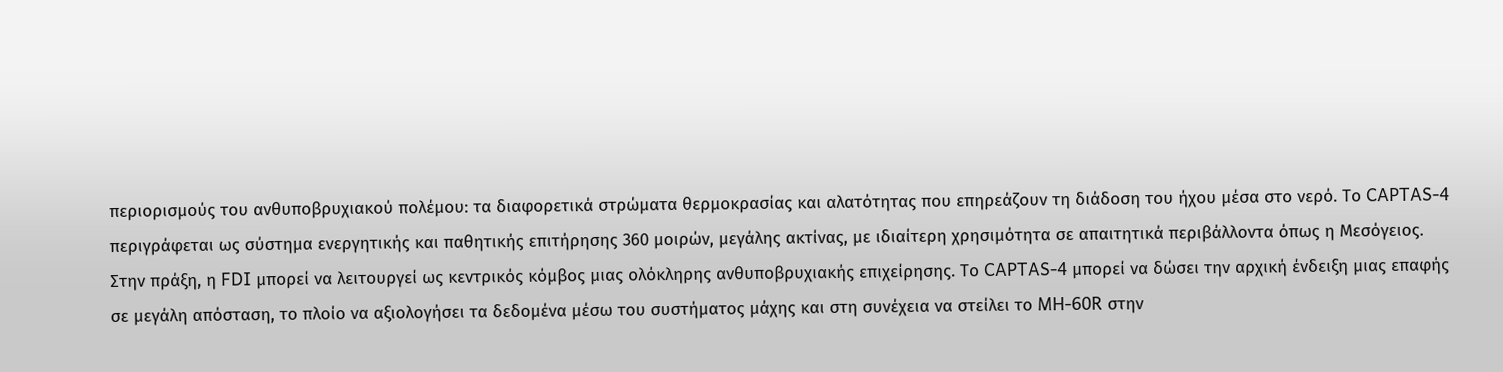περιορισμούς του ανθυποβρυχιακού πολέμου: τα διαφορετικά στρώματα θερμοκρασίας και αλατότητας που επηρεάζουν τη διάδοση του ήχου μέσα στο νερό. Το CAPTAS-4 περιγράφεται ως σύστημα ενεργητικής και παθητικής επιτήρησης 360 μοιρών, μεγάλης ακτίνας, με ιδιαίτερη χρησιμότητα σε απαιτητικά περιβάλλοντα όπως η Μεσόγειος.
Στην πράξη, η FDI μπορεί να λειτουργεί ως κεντρικός κόμβος μιας ολόκληρης ανθυποβρυχιακής επιχείρησης. Το CAPTAS-4 μπορεί να δώσει την αρχική ένδειξη μιας επαφής σε μεγάλη απόσταση, το πλοίο να αξιολογήσει τα δεδομένα μέσω του συστήματος μάχης και στη συνέχεια να στείλει το MH-60R στην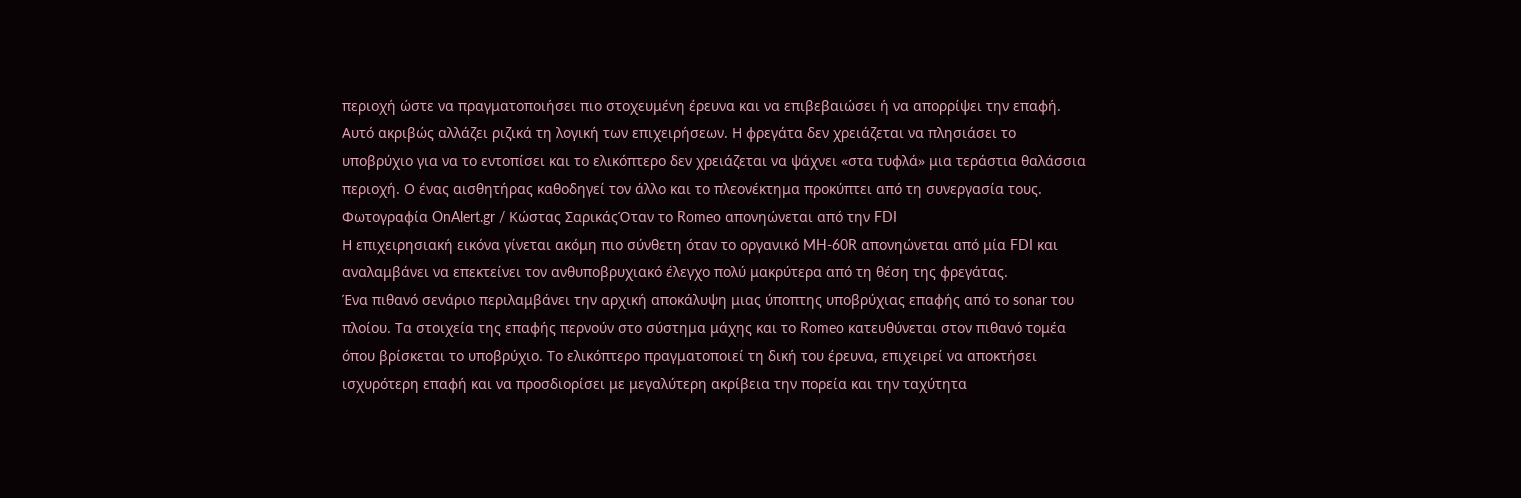περιοχή ώστε να πραγματοποιήσει πιο στοχευμένη έρευνα και να επιβεβαιώσει ή να απορρίψει την επαφή.
Αυτό ακριβώς αλλάζει ριζικά τη λογική των επιχειρήσεων. Η φρεγάτα δεν χρειάζεται να πλησιάσει το υποβρύχιο για να το εντοπίσει και το ελικόπτερο δεν χρειάζεται να ψάχνει «στα τυφλά» μια τεράστια θαλάσσια περιοχή. Ο ένας αισθητήρας καθοδηγεί τον άλλο και το πλεονέκτημα προκύπτει από τη συνεργασία τους.
Φωτογραφία OnAlert.gr / Κώστας ΣαρικάςΌταν το Romeo απονηώνεται από την FDI
Η επιχειρησιακή εικόνα γίνεται ακόμη πιο σύνθετη όταν το οργανικό MH-60R απονηώνεται από μία FDI και αναλαμβάνει να επεκτείνει τον ανθυποβρυχιακό έλεγχο πολύ μακρύτερα από τη θέση της φρεγάτας.
Ένα πιθανό σενάριο περιλαμβάνει την αρχική αποκάλυψη μιας ύποπτης υποβρύχιας επαφής από το sonar του πλοίου. Τα στοιχεία της επαφής περνούν στο σύστημα μάχης και το Romeo κατευθύνεται στον πιθανό τομέα όπου βρίσκεται το υποβρύχιο. Το ελικόπτερο πραγματοποιεί τη δική του έρευνα, επιχειρεί να αποκτήσει ισχυρότερη επαφή και να προσδιορίσει με μεγαλύτερη ακρίβεια την πορεία και την ταχύτητα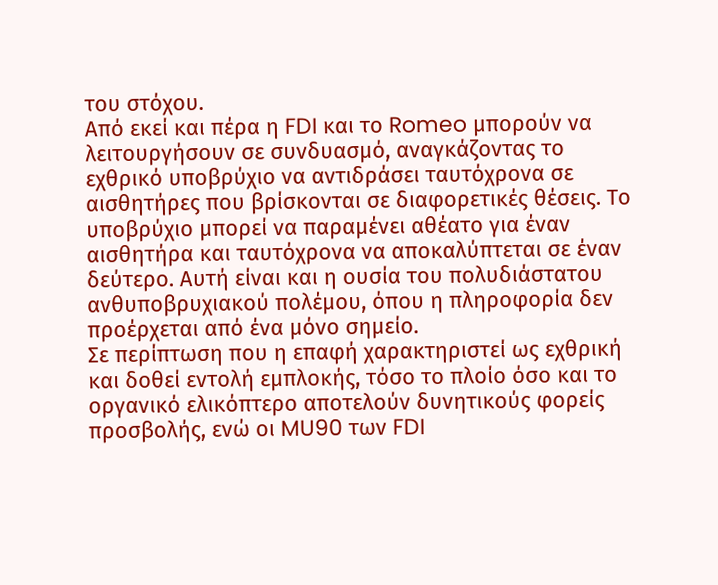του στόχου.
Από εκεί και πέρα η FDI και το Romeo μπορούν να λειτουργήσουν σε συνδυασμό, αναγκάζοντας το εχθρικό υποβρύχιο να αντιδράσει ταυτόχρονα σε αισθητήρες που βρίσκονται σε διαφορετικές θέσεις. Το υποβρύχιο μπορεί να παραμένει αθέατο για έναν αισθητήρα και ταυτόχρονα να αποκαλύπτεται σε έναν δεύτερο. Αυτή είναι και η ουσία του πολυδιάστατου ανθυποβρυχιακού πολέμου, όπου η πληροφορία δεν προέρχεται από ένα μόνο σημείο.
Σε περίπτωση που η επαφή χαρακτηριστεί ως εχθρική και δοθεί εντολή εμπλοκής, τόσο το πλοίο όσο και το οργανικό ελικόπτερο αποτελούν δυνητικούς φορείς προσβολής, ενώ οι MU90 των FDI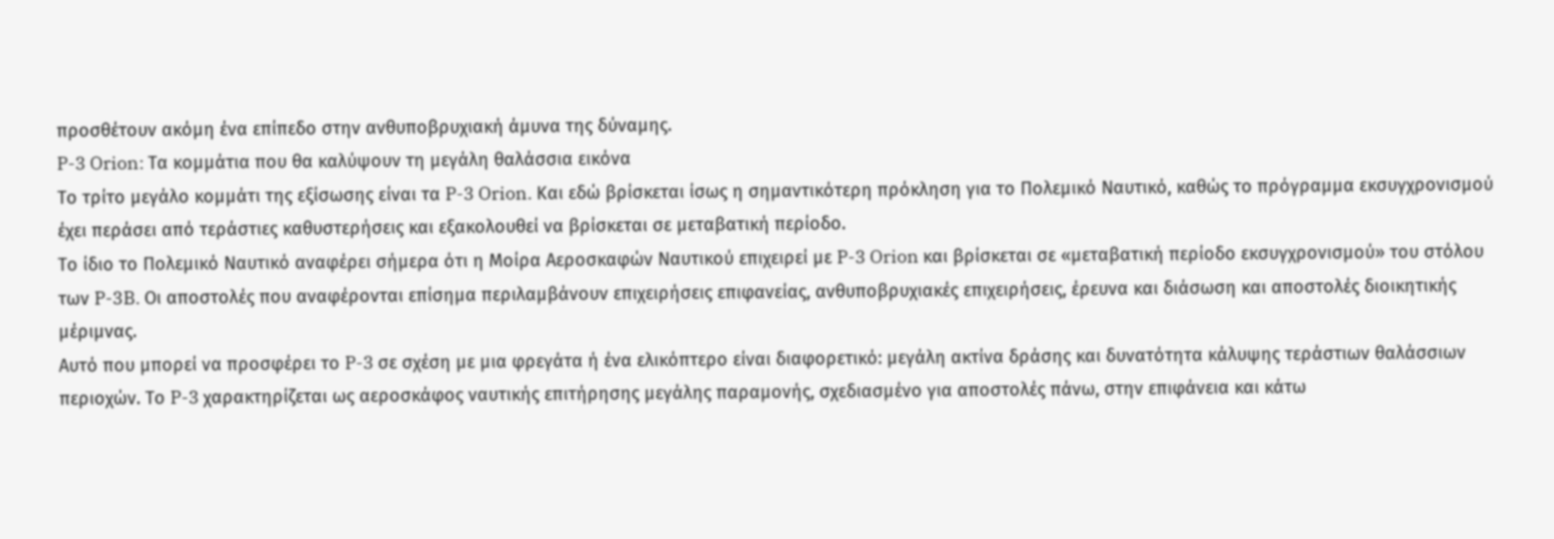προσθέτουν ακόμη ένα επίπεδο στην ανθυποβρυχιακή άμυνα της δύναμης.
P-3 Orion: Τα κομμάτια που θα καλύψουν τη μεγάλη θαλάσσια εικόνα
Το τρίτο μεγάλο κομμάτι της εξίσωσης είναι τα P-3 Orion. Και εδώ βρίσκεται ίσως η σημαντικότερη πρόκληση για το Πολεμικό Ναυτικό, καθώς το πρόγραμμα εκσυγχρονισμού έχει περάσει από τεράστιες καθυστερήσεις και εξακολουθεί να βρίσκεται σε μεταβατική περίοδο.
Το ίδιο το Πολεμικό Ναυτικό αναφέρει σήμερα ότι η Μοίρα Αεροσκαφών Ναυτικού επιχειρεί με P-3 Orion και βρίσκεται σε «μεταβατική περίοδο εκσυγχρονισμού» του στόλου των P-3B. Οι αποστολές που αναφέρονται επίσημα περιλαμβάνουν επιχειρήσεις επιφανείας, ανθυποβρυχιακές επιχειρήσεις, έρευνα και διάσωση και αποστολές διοικητικής μέριμνας.
Αυτό που μπορεί να προσφέρει το P-3 σε σχέση με μια φρεγάτα ή ένα ελικόπτερο είναι διαφορετικό: μεγάλη ακτίνα δράσης και δυνατότητα κάλυψης τεράστιων θαλάσσιων περιοχών. Το P-3 χαρακτηρίζεται ως αεροσκάφος ναυτικής επιτήρησης μεγάλης παραμονής, σχεδιασμένο για αποστολές πάνω, στην επιφάνεια και κάτω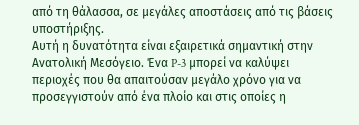από τη θάλασσα, σε μεγάλες αποστάσεις από τις βάσεις υποστήριξης.
Αυτή η δυνατότητα είναι εξαιρετικά σημαντική στην Ανατολική Μεσόγειο. Ένα P-3 μπορεί να καλύψει περιοχές που θα απαιτούσαν μεγάλο χρόνο για να προσεγγιστούν από ένα πλοίο και στις οποίες η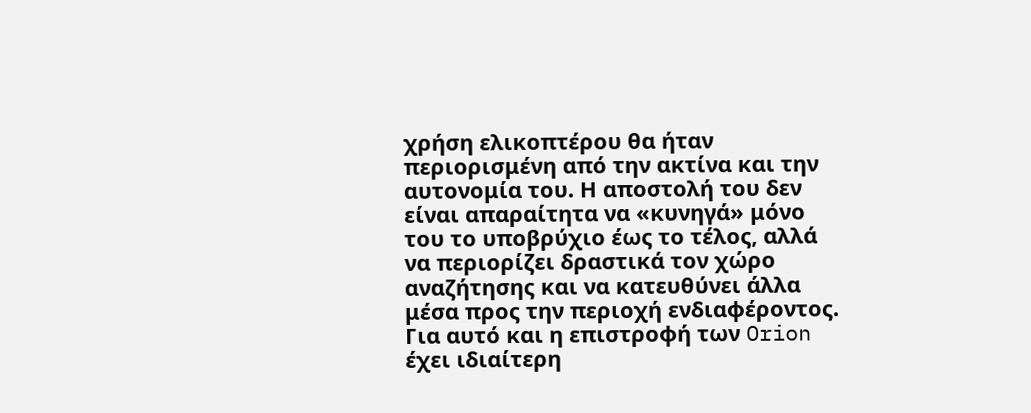χρήση ελικοπτέρου θα ήταν περιορισμένη από την ακτίνα και την αυτονομία του. Η αποστολή του δεν είναι απαραίτητα να «κυνηγά» μόνο του το υποβρύχιο έως το τέλος, αλλά να περιορίζει δραστικά τον χώρο αναζήτησης και να κατευθύνει άλλα μέσα προς την περιοχή ενδιαφέροντος.
Για αυτό και η επιστροφή των Orion έχει ιδιαίτερη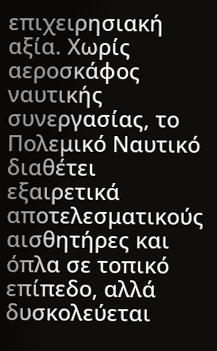επιχειρησιακή αξία. Χωρίς αεροσκάφος ναυτικής συνεργασίας, το Πολεμικό Ναυτικό διαθέτει εξαιρετικά αποτελεσματικούς αισθητήρες και όπλα σε τοπικό επίπεδο, αλλά δυσκολεύεται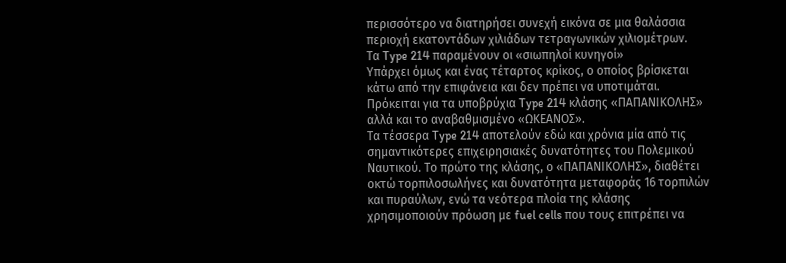περισσότερο να διατηρήσει συνεχή εικόνα σε μια θαλάσσια περιοχή εκατοντάδων χιλιάδων τετραγωνικών χιλιομέτρων.
Τα Type 214 παραμένουν οι «σιωπηλοί κυνηγοί»
Υπάρχει όμως και ένας τέταρτος κρίκος, ο οποίος βρίσκεται κάτω από την επιφάνεια και δεν πρέπει να υποτιμάται. Πρόκειται για τα υποβρύχια Type 214 κλάσης «ΠΑΠΑΝΙΚΟΛΗΣ» αλλά και το αναβαθμισμένο «ΩΚΕΑΝΟΣ».
Τα τέσσερα Type 214 αποτελούν εδώ και χρόνια μία από τις σημαντικότερες επιχειρησιακές δυνατότητες του Πολεμικού Ναυτικού. Το πρώτο της κλάσης, ο «ΠΑΠΑΝΙΚΟΛΗΣ», διαθέτει οκτώ τορπιλοσωλήνες και δυνατότητα μεταφοράς 16 τορπιλών και πυραύλων, ενώ τα νεότερα πλοία της κλάσης χρησιμοποιούν πρόωση με fuel cells που τους επιτρέπει να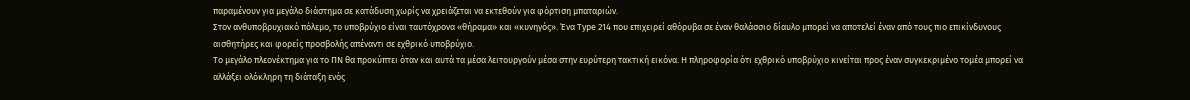παραμένουν για μεγάλο διάστημα σε κατάδυση χωρίς να χρειάζεται να εκτεθούν για φόρτιση μπαταριών.
Στον ανθυποβρυχιακό πόλεμο, το υποβρύχιο είναι ταυτόχρονα «θήραμα» και «κυνηγός». Ένα Type 214 που επιχειρεί αθόρυβα σε έναν θαλάσσιο δίαυλο μπορεί να αποτελεί έναν από τους πιο επικίνδυνους αισθητήρες και φορείς προσβολής απέναντι σε εχθρικό υποβρύχιο.
Το μεγάλο πλεονέκτημα για το ΠΝ θα προκύπτει όταν και αυτά τα μέσα λειτουργούν μέσα στην ευρύτερη τακτική εικόνα. Η πληροφορία ότι εχθρικό υποβρύχιο κινείται προς έναν συγκεκριμένο τομέα μπορεί να αλλάξει ολόκληρη τη διάταξη ενός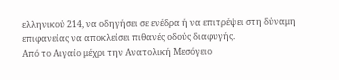ελληνικού 214, να οδηγήσει σε ενέδρα ή να επιτρέψει στη δύναμη επιφανείας να αποκλείσει πιθανές οδούς διαφυγής.
Από το Αιγαίο μέχρι την Ανατολική Μεσόγειο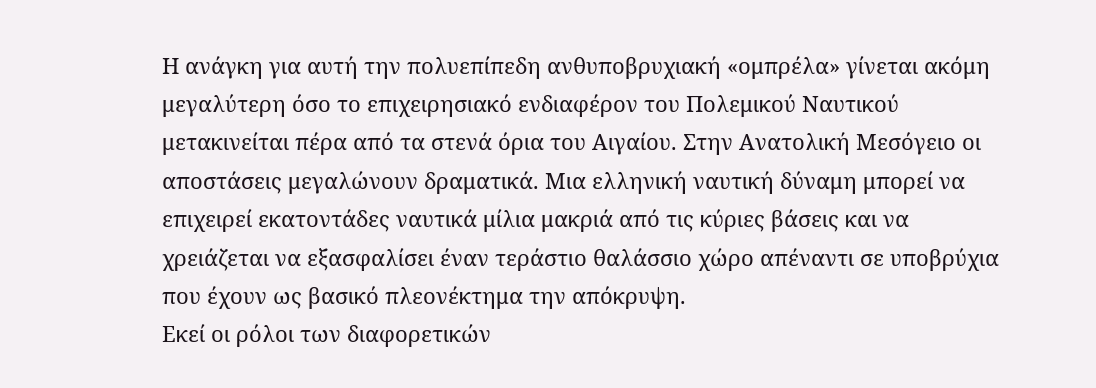Η ανάγκη για αυτή την πολυεπίπεδη ανθυποβρυχιακή «ομπρέλα» γίνεται ακόμη μεγαλύτερη όσο το επιχειρησιακό ενδιαφέρον του Πολεμικού Ναυτικού μετακινείται πέρα από τα στενά όρια του Αιγαίου. Στην Ανατολική Μεσόγειο οι αποστάσεις μεγαλώνουν δραματικά. Μια ελληνική ναυτική δύναμη μπορεί να επιχειρεί εκατοντάδες ναυτικά μίλια μακριά από τις κύριες βάσεις και να χρειάζεται να εξασφαλίσει έναν τεράστιο θαλάσσιο χώρο απέναντι σε υποβρύχια που έχουν ως βασικό πλεονέκτημα την απόκρυψη.
Εκεί οι ρόλοι των διαφορετικών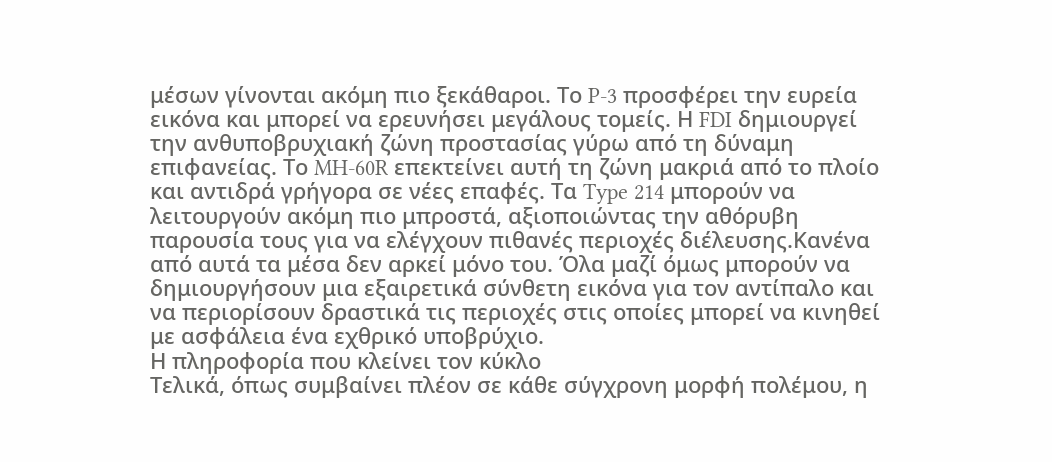μέσων γίνονται ακόμη πιο ξεκάθαροι. Το P-3 προσφέρει την ευρεία εικόνα και μπορεί να ερευνήσει μεγάλους τομείς. Η FDI δημιουργεί την ανθυποβρυχιακή ζώνη προστασίας γύρω από τη δύναμη επιφανείας. Το MH-60R επεκτείνει αυτή τη ζώνη μακριά από το πλοίο και αντιδρά γρήγορα σε νέες επαφές. Τα Type 214 μπορούν να λειτουργούν ακόμη πιο μπροστά, αξιοποιώντας την αθόρυβη παρουσία τους για να ελέγχουν πιθανές περιοχές διέλευσης.Κανένα από αυτά τα μέσα δεν αρκεί μόνο του. Όλα μαζί όμως μπορούν να δημιουργήσουν μια εξαιρετικά σύνθετη εικόνα για τον αντίπαλο και να περιορίσουν δραστικά τις περιοχές στις οποίες μπορεί να κινηθεί με ασφάλεια ένα εχθρικό υποβρύχιο.
Η πληροφορία που κλείνει τον κύκλο
Τελικά, όπως συμβαίνει πλέον σε κάθε σύγχρονη μορφή πολέμου, η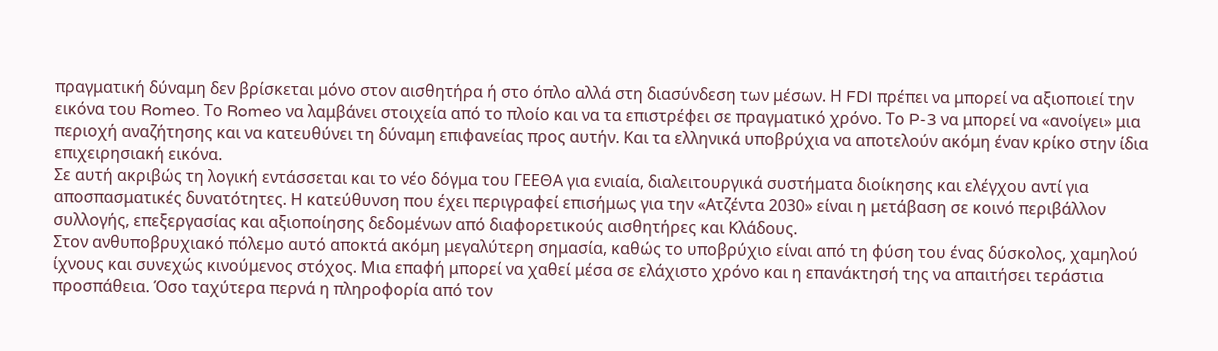πραγματική δύναμη δεν βρίσκεται μόνο στον αισθητήρα ή στο όπλο αλλά στη διασύνδεση των μέσων. Η FDI πρέπει να μπορεί να αξιοποιεί την εικόνα του Romeo. Το Romeo να λαμβάνει στοιχεία από το πλοίο και να τα επιστρέφει σε πραγματικό χρόνο. Το P-3 να μπορεί να «ανοίγει» μια περιοχή αναζήτησης και να κατευθύνει τη δύναμη επιφανείας προς αυτήν. Και τα ελληνικά υποβρύχια να αποτελούν ακόμη έναν κρίκο στην ίδια επιχειρησιακή εικόνα.
Σε αυτή ακριβώς τη λογική εντάσσεται και το νέο δόγμα του ΓΕΕΘΑ για ενιαία, διαλειτουργικά συστήματα διοίκησης και ελέγχου αντί για αποσπασματικές δυνατότητες. Η κατεύθυνση που έχει περιγραφεί επισήμως για την «Ατζέντα 2030» είναι η μετάβαση σε κοινό περιβάλλον συλλογής, επεξεργασίας και αξιοποίησης δεδομένων από διαφορετικούς αισθητήρες και Κλάδους.
Στον ανθυποβρυχιακό πόλεμο αυτό αποκτά ακόμη μεγαλύτερη σημασία, καθώς το υποβρύχιο είναι από τη φύση του ένας δύσκολος, χαμηλού ίχνους και συνεχώς κινούμενος στόχος. Μια επαφή μπορεί να χαθεί μέσα σε ελάχιστο χρόνο και η επανάκτησή της να απαιτήσει τεράστια προσπάθεια. Όσο ταχύτερα περνά η πληροφορία από τον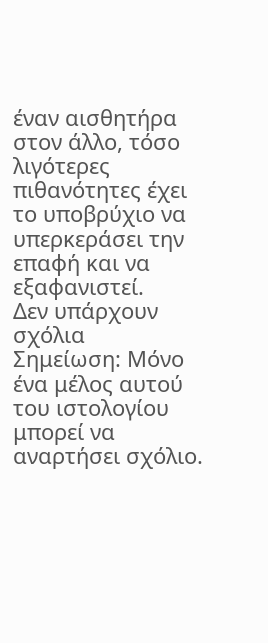έναν αισθητήρα στον άλλο, τόσο λιγότερες πιθανότητες έχει το υποβρύχιο να υπερκεράσει την επαφή και να εξαφανιστεί.
Δεν υπάρχουν σχόλια
Σημείωση: Μόνο ένα μέλος αυτού του ιστολογίου μπορεί να αναρτήσει σχόλιο.